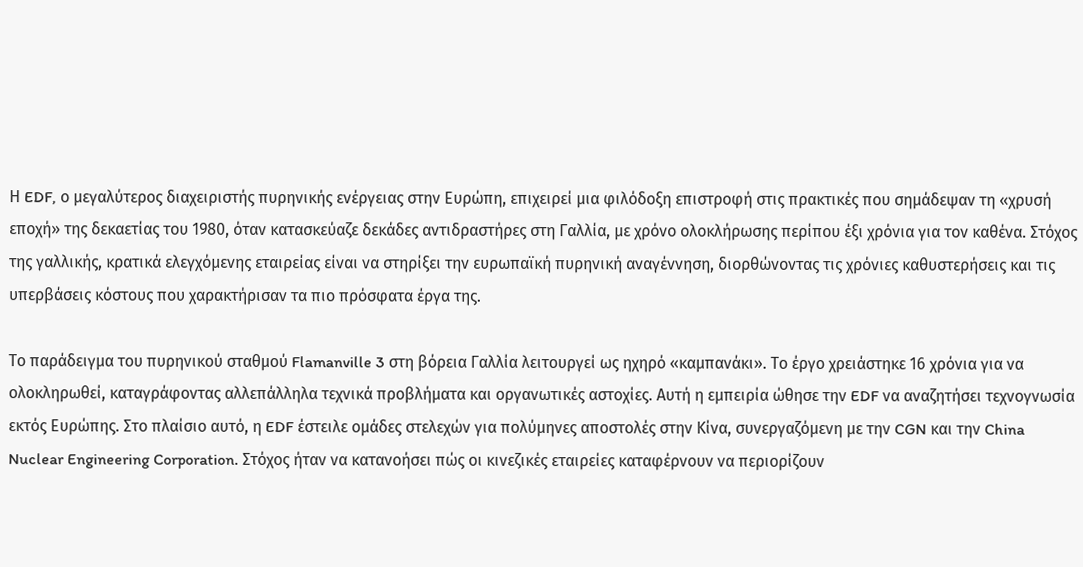Η EDF, ο μεγαλύτερος διαχειριστής πυρηνικής ενέργειας στην Ευρώπη, επιχειρεί μια φιλόδοξη επιστροφή στις πρακτικές που σημάδεψαν τη «χρυσή εποχή» της δεκαετίας του 1980, όταν κατασκεύαζε δεκάδες αντιδραστήρες στη Γαλλία, με χρόνο ολοκλήρωσης περίπου έξι χρόνια για τον καθένα. Στόχος της γαλλικής, κρατικά ελεγχόμενης εταιρείας είναι να στηρίξει την ευρωπαϊκή πυρηνική αναγέννηση, διορθώνοντας τις χρόνιες καθυστερήσεις και τις υπερβάσεις κόστους που χαρακτήρισαν τα πιο πρόσφατα έργα της.

Το παράδειγμα του πυρηνικού σταθμού Flamanville 3 στη βόρεια Γαλλία λειτουργεί ως ηχηρό «καμπανάκι». Το έργο χρειάστηκε 16 χρόνια για να ολοκληρωθεί, καταγράφοντας αλλεπάλληλα τεχνικά προβλήματα και οργανωτικές αστοχίες. Αυτή η εμπειρία ώθησε την EDF να αναζητήσει τεχνογνωσία εκτός Ευρώπης. Στο πλαίσιο αυτό, η EDF έστειλε ομάδες στελεχών για πολύμηνες αποστολές στην Κίνα, συνεργαζόμενη με την CGN και την China Nuclear Engineering Corporation. Στόχος ήταν να κατανοήσει πώς οι κινεζικές εταιρείες καταφέρνουν να περιορίζουν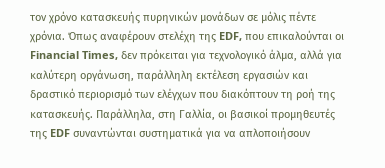τον χρόνο κατασκευής πυρηνικών μονάδων σε μόλις πέντε χρόνια. Όπως αναφέρουν στελέχη της EDF, που επικαλούνται οι Financial Times, δεν πρόκειται για τεχνολογικό άλμα, αλλά για καλύτερη οργάνωση, παράλληλη εκτέλεση εργασιών και δραστικό περιορισμό των ελέγχων που διακόπτουν τη ροή της κατασκευής. Παράλληλα, στη Γαλλία, οι βασικοί προμηθευτές της EDF συναντώνται συστηματικά για να απλοποιήσουν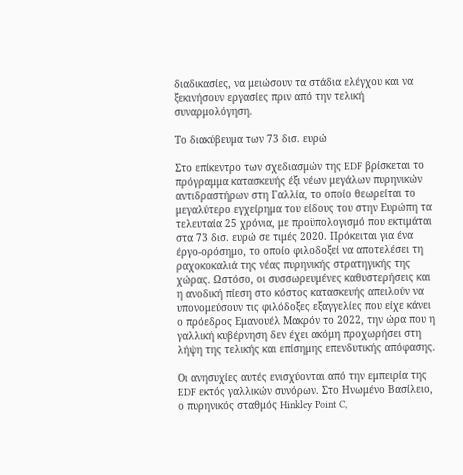διαδικασίες, να μειώσουν τα στάδια ελέγχου και να ξεκινήσουν εργασίες πριν από την τελική συναρμολόγηση.

Το διακύβευμα των 73 δισ. ευρώ

Στο επίκεντρο των σχεδιασμών της EDF βρίσκεται το πρόγραμμα κατασκευής έξι νέων μεγάλων πυρηνικών αντιδραστήρων στη Γαλλία, το οποίο θεωρείται το μεγαλύτερο εγχείρημα του είδους του στην Ευρώπη τα τελευταία 25 χρόνια, με προϋπολογισμό που εκτιμάται στα 73 δισ. ευρώ σε τιμές 2020. Πρόκειται για ένα έργο-ορόσημο, το οποίο φιλοδοξεί να αποτελέσει τη ραχοκοκαλιά της νέας πυρηνικής στρατηγικής της χώρας. Ωστόσο, οι συσσωρευμένες καθυστερήσεις και η ανοδική πίεση στο κόστος κατασκευής απειλούν να υπονομεύσουν τις φιλόδοξες εξαγγελίες που είχε κάνει ο πρόεδρος Εμανουέλ Μακρόν το 2022, την ώρα που η γαλλική κυβέρνηση δεν έχει ακόμη προχωρήσει στη λήψη της τελικής και επίσημης επενδυτικής απόφασης.

Οι ανησυχίες αυτές ενισχύονται από την εμπειρία της EDF εκτός γαλλικών συνόρων. Στο Ηνωμένο Βασίλειο, ο πυρηνικός σταθμός Hinkley Point C,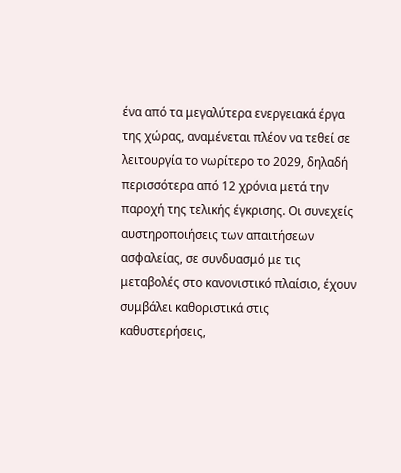ένα από τα μεγαλύτερα ενεργειακά έργα της χώρας, αναμένεται πλέον να τεθεί σε λειτουργία το νωρίτερο το 2029, δηλαδή περισσότερα από 12 χρόνια μετά την παροχή της τελικής έγκρισης. Οι συνεχείς αυστηροποιήσεις των απαιτήσεων ασφαλείας, σε συνδυασμό με τις μεταβολές στο κανονιστικό πλαίσιο, έχουν συμβάλει καθοριστικά στις καθυστερήσεις,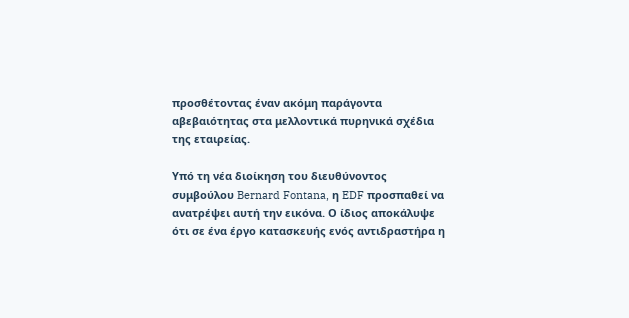προσθέτοντας έναν ακόμη παράγοντα αβεβαιότητας στα μελλοντικά πυρηνικά σχέδια της εταιρείας.

Υπό τη νέα διοίκηση του διευθύνοντος συμβούλου Bernard Fontana, η EDF προσπαθεί να ανατρέψει αυτή την εικόνα. Ο ίδιος αποκάλυψε ότι σε ένα έργο κατασκευής ενός αντιδραστήρα η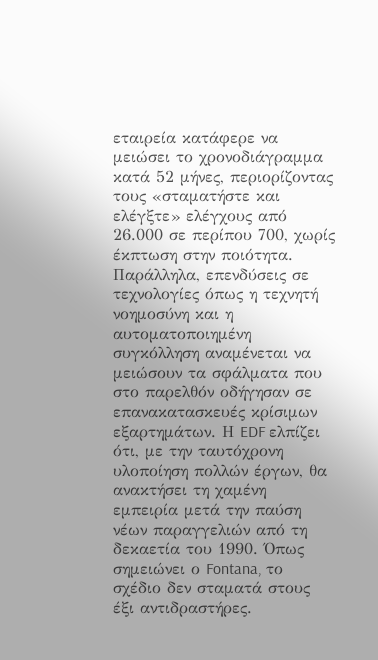εταιρεία κατάφερε να μειώσει το χρονοδιάγραμμα κατά 52 μήνες, περιορίζοντας τους «σταματήστε και ελέγξτε» ελέγχους από 26.000 σε περίπου 700, χωρίς έκπτωση στην ποιότητα. Παράλληλα, επενδύσεις σε τεχνολογίες όπως η τεχνητή νοημοσύνη και η αυτοματοποιημένη συγκόλληση αναμένεται να μειώσουν τα σφάλματα που στο παρελθόν οδήγησαν σε επανακατασκευές κρίσιμων εξαρτημάτων. Η EDF ελπίζει ότι, με την ταυτόχρονη υλοποίηση πολλών έργων, θα ανακτήσει τη χαμένη εμπειρία μετά την παύση νέων παραγγελιών από τη δεκαετία του 1990. Όπως σημειώνει ο Fontana, το σχέδιο δεν σταματά στους έξι αντιδραστήρες.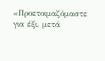«Προετοιμαζόμαστε για έξι, μετά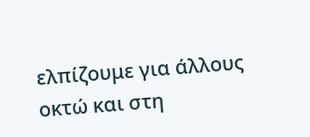ελπίζουμε για άλλους οκτώ και στη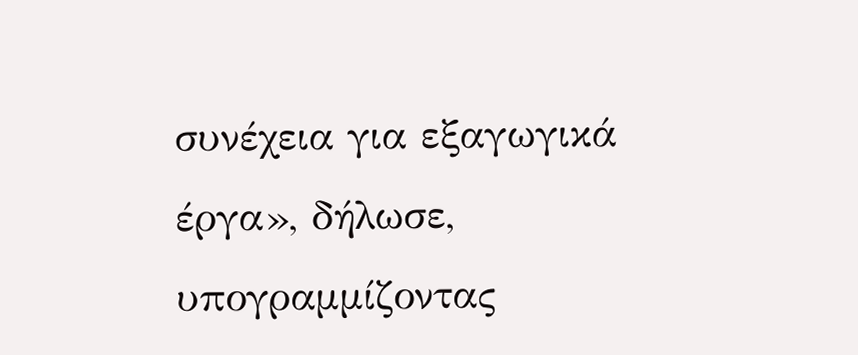συνέχεια για εξαγωγικά έργα», δήλωσε, υπογραμμίζοντας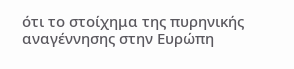ότι το στοίχημα της πυρηνικής αναγέννησης στην Ευρώπη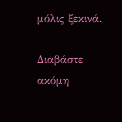μόλις ξεκινά.

Διαβάστε ακόμη